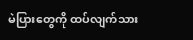မဲပြားတွေကို ထပ်လျက်သား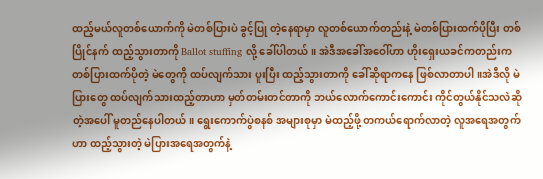ထည့်မယ်လူတစ်ယောက်ကို မဲတစ်ပြားပဲ ခွင့်ပြု တဲ့နေရာမှာ လူတစ်ယောက်တည်းနဲ့ မဲတစ်ပြားထက်ပိုပြီး တစ်ပြိုင်နက် ထည့်သွားတာကို Ballot stuffing လို့ ခေါ်ပါတယ်။ အဲဒီအခေါ်အဝေါ်ဟာ ဟိုးရှေးယခင်ကတည်းက တစ်ပြားထက်ပိုတဲ့ မဲတွေကို ထပ်လျက်သား ပူးပြီး ထည့်သွားတာကို ခေါ်ဆိုရာကနေ ဖြစ်လာတာပါ။အဲဒီလို မဲပြားတွေ ထပ်လျက်သားထည့်တာဟာ မှတ်တမ်းတင်တာကို ဘယ်လောက်ကောင်းကောင်း ကိုင်တွယ်နိုင်သလဲဆိုတဲ့အပေါ် မူတည်နေပါတယ်။ ရွေးကောက်ပွဲစနစ် အများစုမှာ မဲထည့်ဖို့ တကယ်ရောက်လာတဲ့ လူအရေအတွက်ဟာ ထည့်သွားတဲ့ မဲပြားအရေအတွက်နဲ့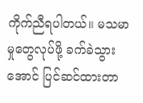ကိုက်ညီရပါတယ်။ မသမာမှုတွေလုပ်ဖို့ ခက်ခဲသွားအောင် ပြင်ဆင်ထားတာ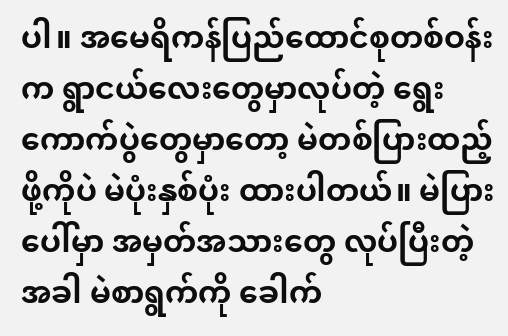ပါ။ အမေရိကန်ပြည်ထောင်စုတစ်ဝန်းက ရွာငယ်လေးတွေမှာလုပ်တဲ့ ရွေးကောက်ပွဲတွေမှာတော့ မဲတစ်ပြားထည့်ဖို့ကိုပဲ မဲပုံးနှစ်ပုံး ထားပါတယ်။ မဲပြားပေါ်မှာ အမှတ်အသားတွေ လုပ်ပြီးတဲ့အခါ မဲစာရွက်ကို ခေါက်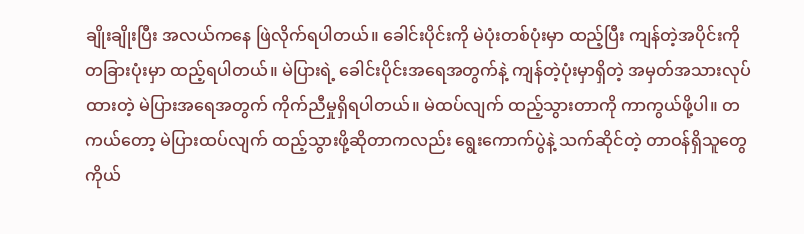ချိုးချိုးပြီး အလယ်ကနေ ဖြဲလိုက်ရပါတယ်။ ခေါင်းပိုင်းကို မဲပုံးတစ်ပုံးမှာ ထည့်ပြီး ကျန်တဲ့အပိုင်းကို တခြားပုံးမှာ ထည့်ရပါတယ်။ မဲပြားရဲ့ ခေါင်းပိုင်းအရေအတွက်နဲ့ ကျန်တဲ့ပုံးမှာရှိတဲ့ အမှတ်အသားလုပ်ထားတဲ့ မဲပြားအရေအတွက် ကိုက်ညီမှုရှိရပါတယ်။ မဲထပ်လျက် ထည့်သွားတာကို ကာကွယ်ဖို့ပါ။ တကယ်တော့ မဲပြားထပ်လျက် ထည့်သွားဖို့ဆိုတာကလည်း ရွေးကောက်ပွဲနဲ့ သက်ဆိုင်တဲ့ တာဝန်ရှိသူတွေကိုယ်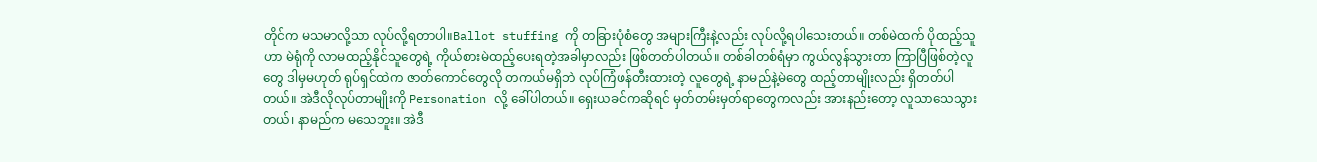တိုင်က မသမာလို့သာ လုပ်လို့ရတာပါ။Ballot stuffing ကို တခြားပုံစံတွေ အများကြီးနဲ့လည်း လုပ်လို့ရပါသေးတယ်။ တစ်မဲထက် ပိုထည့်သူဟာ မဲရုံကို လာမထည့်နိုင်သူတွေရဲ့ ကိုယ်စားမဲထည့်ပေးရတဲ့အခါမှာလည်း ဖြစ်တတ်ပါတယ်။ တစ်ခါတစ်ရံမှာ ကွယ်လွန်သွားတာ ကြာပြီဖြစ်တဲ့လူတွေ ဒါမှမဟုတ် ရုပ်ရှင်ထဲက ဇာတ်ကောင်တွေလို တကယ်မရှိဘဲ လုပ်ကြံဖန်တီးထားတဲ့ လူတွေရဲ့ နာမည်နဲ့မဲတွေ ထည့်တာမျိုးလည်း ရှိတတ်ပါတယ်။ အဲဒီလိုလုပ်တာမျိုးကို Personation လို့ ခေါ်ပါတယ်။ ရှေးယခင်ကဆိုရင် မှတ်တမ်းမှတ်ရာတွေကလည်း အားနည်းတော့ လူသာသေသွားတယ်၊ နာမည်က မသေဘူး။ အဲဒီ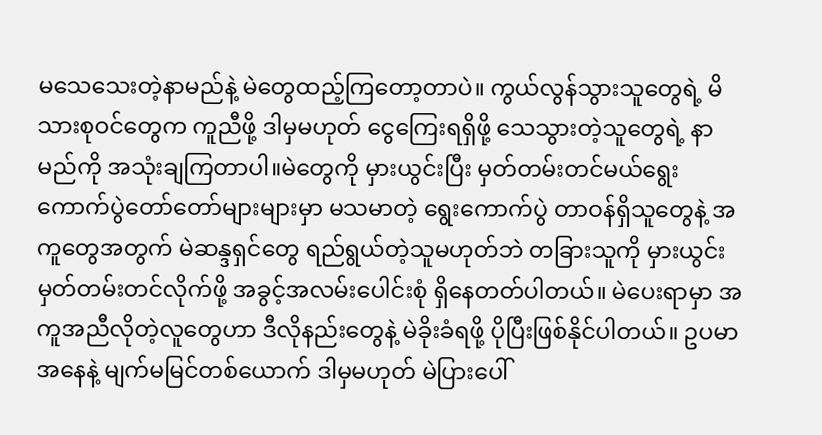မသေသေးတဲ့နာမည်နဲ့ မဲတွေထည့်ကြတော့တာပဲ။ ကွယ်လွန်သွားသူတွေရဲ့ မိသားစုဝင်တွေက ကူညီဖို့ ဒါမှမဟုတ် ငွေကြေးရရှိဖို့ သေသွားတဲ့သူတွေရဲ့ နာမည်ကို အသုံးချကြတာပါ။မဲတွေကို မှားယွင်းပြီး မှတ်တမ်းတင်မယ်ရွေးကောက်ပွဲတော်တော်များများမှာ မသမာတဲ့ ရွေးကောက်ပွဲ တာဝန်ရှိသူတွေနဲ့ အကူတွေအတွက် မဲဆန္ဒရှင်တွေ ရည်ရွယ်တဲ့သူမဟုတ်ဘဲ တခြားသူကို မှားယွင်း မှတ်တမ်းတင်လိုက်ဖို့ အခွင့်အလမ်းပေါင်းစုံ ရှိနေတတ်ပါတယ်။ မဲပေးရာမှာ အကူအညီလိုတဲ့လူတွေဟာ ဒီလိုနည်းတွေနဲ့ မဲခိုးခံရဖို့ ပိုပြီးဖြစ်နိုင်ပါတယ်။ ဥပမာအနေနဲ့ မျက်မမြင်တစ်ယောက် ဒါမှမဟုတ် မဲပြားပေါ်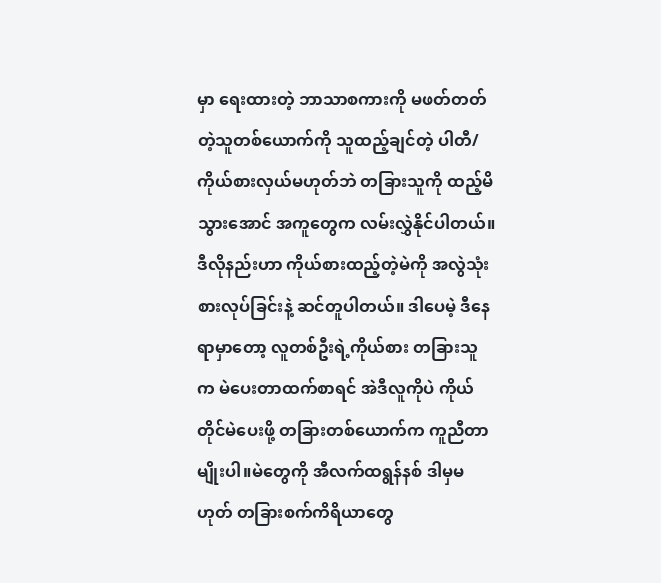မှာ ရေးထားတဲ့ ဘာသာစကားကို မဖတ်တတ်တဲ့သူတစ်ယောက်ကို သူထည့်ချင်တဲ့ ပါတီ/ကိုယ်စားလှယ်မဟုတ်ဘဲ တခြားသူကို ထည့်မိသွားအောင် အကူတွေက လမ်းလွှဲနိုင်ပါတယ်။ ဒီလိုနည်းဟာ ကိုယ်စားထည့်တဲ့မဲကို အလွဲသုံးစားလုပ်ခြင်းနဲ့ ဆင်တူပါတယ်။ ဒါပေမဲ့ ဒီနေရာမှာတော့ လူတစ်ဦးရဲ့ကိုယ်စား တခြားသူက မဲပေးတာထက်စာရင် အဲဒီလူကိုပဲ ကိုယ်တိုင်မဲပေးဖို့ တခြားတစ်ယောက်က ကူညီတာမျိုးပါ။မဲတွေကို အီလက်ထရွန်နစ် ဒါမှမဟုတ် တခြားစက်ကိရိယာတွေ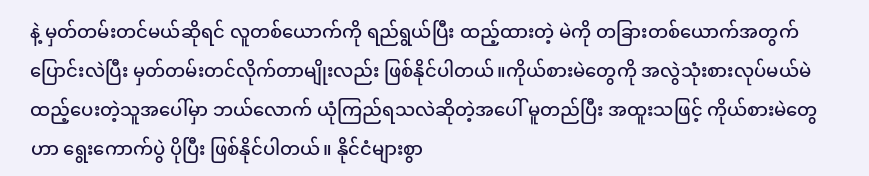နဲ့ မှတ်တမ်းတင်မယ်ဆိုရင် လူတစ်ယောက်ကို ရည်ရွယ်ပြီး ထည့်ထားတဲ့ မဲကို တခြားတစ်ယောက်အတွက် ပြောင်းလဲပြီး မှတ်တမ်းတင်လိုက်တာမျိုးလည်း ဖြစ်နိုင်ပါတယ်။ကိုယ်စားမဲတွေကို အလွဲသုံးစားလုပ်မယ်မဲထည့်ပေးတဲ့သူအပေါ်မှာ ဘယ်လောက် ယုံကြည်ရသလဲဆိုတဲ့အပေါ် မူတည်ပြီး အထူးသဖြင့် ကိုယ်စားမဲတွေဟာ ရွေးကောက်ပွဲ ပိုပြီး ဖြစ်နိုင်ပါတယ်။ နိုင်ငံများစွာ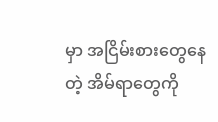မှာ အငြိမ်းစားတွေနေတဲ့ အိမ်ရာတွေကို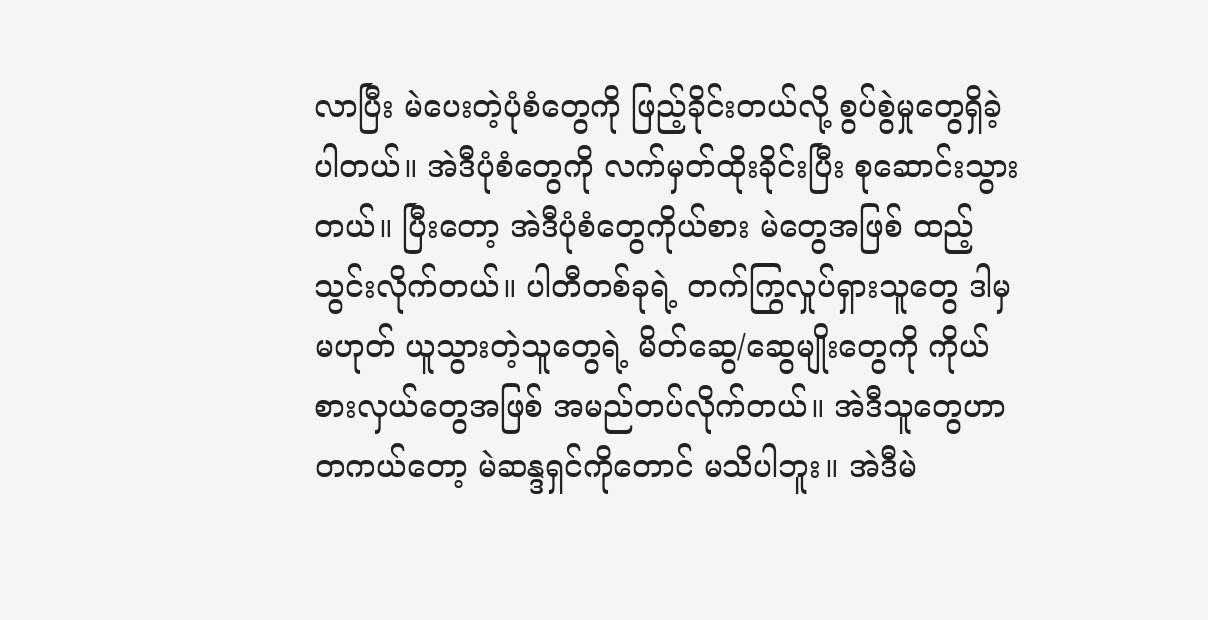လာပြီး မဲပေးတဲ့ပုံစံတွေကို ဖြည့်ခိုင်းတယ်လို့ စွပ်စွဲမှုတွေရှိခဲ့ပါတယ်။ အဲဒီပုံစံတွေကို လက်မှတ်ထိုးခိုင်းပြီး စုဆောင်းသွားတယ်။ ပြီးတော့ အဲဒီပုံစံတွေကိုယ်စား မဲတွေအဖြစ် ထည့်သွင်းလိုက်တယ်။ ပါတီတစ်ခုရဲ့ တက်ကြွလှုပ်ရှားသူတွေ ဒါမှမဟုတ် ယူသွားတဲ့သူတွေရဲ့ မိတ်ဆွေ/ဆွေမျိုးတွေကို ကိုယ်စားလှယ်တွေအဖြစ် အမည်တပ်လိုက်တယ်။ အဲဒီသူတွေဟာ တကယ်တော့ မဲဆန္ဒရှင်ကိုတောင် မသိပါဘူး။ အဲဒီမဲ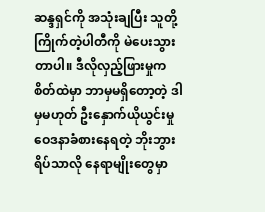ဆန္ဒရှင်ကို အသုံးချပြီး သူတို့ကြိုက်တဲ့ပါတီကို မဲပေးသွားတာပါ။ ဒီလိုလှည့်ဖြားမှုက စိတ်ထဲမှာ ဘာမှမရှိတော့တဲ့ ဒါမှမဟုတ် ဦးနှောက်ယိုယွင်းမှု ဝေဒနာခံစားနေရတဲ့ ဘိုးဘွားရိပ်သာလို နေရာမျိုးတွေမှာ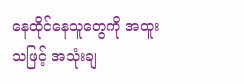နေထိုင်နေသူတွေကို အထူးသဖြင့် အသုံးချ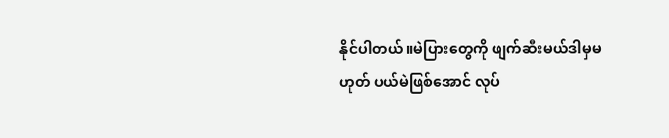နိုင်ပါတယ်။မဲပြားတွေကို ဖျက်ဆီးမယ်ဒါမှမဟုတ် ပယ်မဲဖြစ်အောင် လုပ်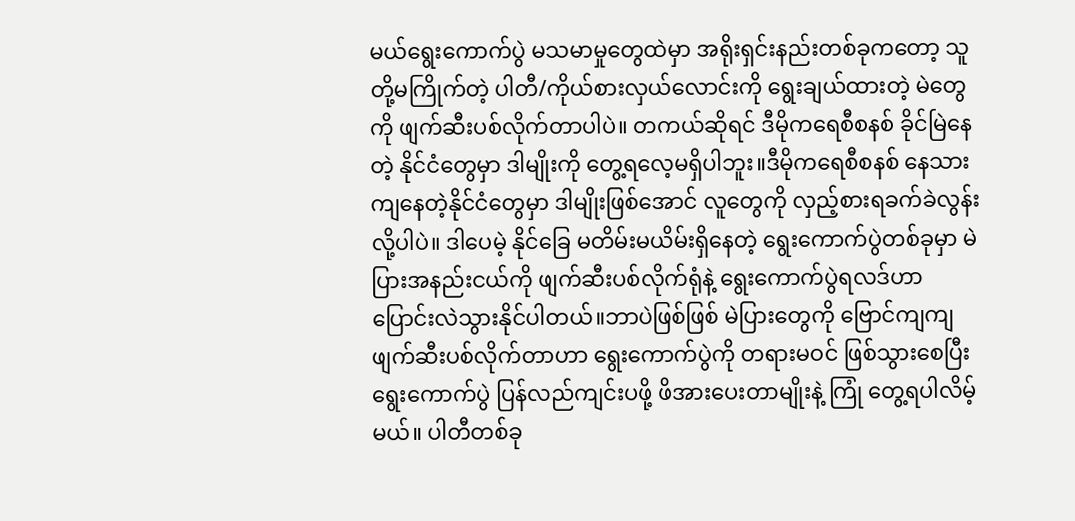မယ်ရွေးကောက်ပွဲ မသမာမှုတွေထဲမှာ အရိုးရှင်းနည်းတစ်ခုကတော့ သူတို့မကြိုက်တဲ့ ပါတီ/ကိုယ်စားလှယ်လောင်းကို ရွေးချယ်ထားတဲ့ မဲတွေကို ဖျက်ဆီးပစ်လိုက်တာပါပဲ။ တကယ်ဆိုရင် ဒီမိုကရေစီစနစ် ခိုင်မြဲနေတဲ့ နိုင်ငံတွေမှာ ဒါမျိုးကို တွေ့ရလေ့မရှိပါဘူး။ဒီမိုကရေစီစနစ် နေသားကျနေတဲ့နိုင်ငံတွေမှာ ဒါမျိုးဖြစ်အောင် လူတွေကို လှည့်စားရခက်ခဲလွန်းလို့ပါပဲ။ ဒါပေမဲ့ နိုင်ခြေ မတိမ်းမယိမ်းရှိနေတဲ့ ရွေးကောက်ပွဲတစ်ခုမှာ မဲပြားအနည်းငယ်ကို ဖျက်ဆီးပစ်လိုက်ရုံနဲ့ ရွေးကောက်ပွဲရလဒ်ဟာ ပြောင်းလဲသွားနိုင်ပါတယ်။ဘာပဲဖြစ်ဖြစ် မဲပြားတွေကို ဗြောင်ကျကျ ဖျက်ဆီးပစ်လိုက်တာဟာ ရွေးကောက်ပွဲကို တရားမဝင် ဖြစ်သွားစေပြီး ရွေးကောက်ပွဲ ပြန်လည်ကျင်းပဖို့ ဖိအားပေးတာမျိုးနဲ့ ကြုံ တွေ့ရပါလိမ့်မယ်။ ပါတီတစ်ခု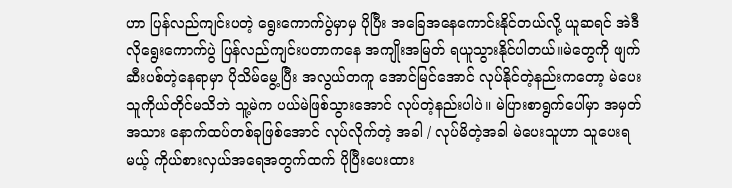ဟာ ပြန်လည်ကျင်းပတဲ့ ရွေးကောက်ပွဲမှာမှ ပိုပြီး အခြေအနေကောင်းနိုင်တယ်လို့ ယူဆရင် အဲဒီလိုရွေးကောက်ပွဲ ပြန်လည်ကျင်းပတာကနေ အကျိုးအမြတ် ရယူသွားနိုင်ပါတယ်။မဲတွေကို ဖျက်ဆီးပစ်တဲ့နေရာမှာ ပိုသိမ်မွေ့ပြီး အလွယ်တကူ အောင်မြင်အောင် လုပ်နိုင်တဲ့နည်းကတော့ မဲပေးသူကိုယ်တိုင်မသိဘဲ သူ့မဲက ပယ်မဲဖြစ်သွားအောင် လုပ်တဲ့နည်းပါပဲ။ မဲပြားစာရွက်ပေါ်မှာ အမှတ်အသား နောက်ထပ်တစ်ခုဖြစ်အောင် လုပ်လိုက်တဲ့ အခါ / လုပ်မိတဲ့အခါ မဲပေးသူဟာ သူပေးရမယ့် ကိုယ်စားလှယ်အရေအတွက်ထက် ပိုပြီးပေးထား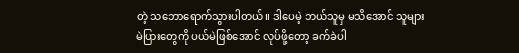တဲ့ သဘောရောက်သွားပါတယ်။ ဒါပေမဲ့ ဘယ်သူမှ မသိအောင် သူများမဲပြားတွေကို ပယ်မဲဖြစ်အောင် လုပ်ဖို့တော့ ခက်ခဲပါ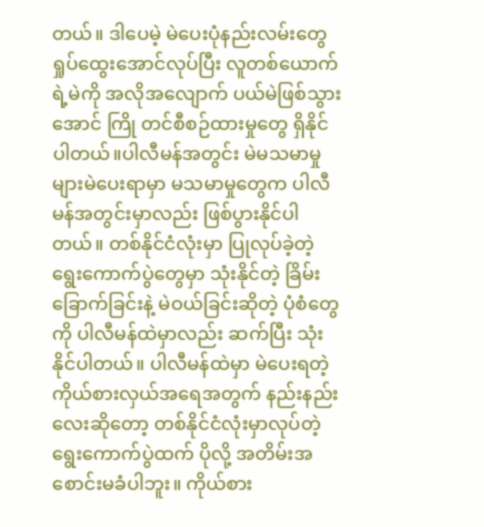တယ်။ ဒါပေမဲ့ မဲပေးပုံနည်းလမ်းတွေ ရှုပ်ထွေးအောင်လုပ်ပြီး လူတစ်ယောက်ရဲ့မဲကို အလိုအလျောက် ပယ်မဲဖြစ်သွားအောင် ကြို တင်စီစဉ်ထားမှုတွေ ရှိနိုင်ပါတယ်။ပါလီမန်အတွင်း မဲမသမာမှုများမဲပေးရာမှာ မသမာမှုတွေက ပါလီမန်အတွင်းမှာလည်း ဖြစ်ပွားနိုင်ပါတယ်။ တစ်နိုင်ငံလုံးမှာ ပြုလုပ်ခဲ့တဲ့ ရွေးကောက်ပွဲတွေမှာ သုံးနိုင်တဲ့ ခြိမ်းခြောက်ခြင်းနဲ့ မဲဝယ်ခြင်းဆိုတဲ့ ပုံစံတွေကို ပါလီမန်ထဲမှာလည်း ဆက်ပြီး သုံးနိုင်ပါတယ်။ ပါလီမန်ထဲမှာ မဲပေးရတဲ့ ကိုယ်စားလှယ်အရေအတွက် နည်းနည်းလေးဆိုတော့ တစ်နိုင်ငံလုံးမှာလုပ်တဲ့ ရွေးကောက်ပွဲထက် ပိုလို့ အတိမ်းအစောင်းမခံပါဘူး။ ကိုယ်စား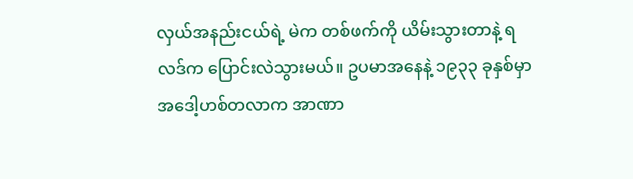လှယ်အနည်းငယ်ရဲ့ မဲက တစ်ဖက်ကို ယိမ်းသွားတာနဲ့ ရလဒ်က ပြောင်းလဲသွားမယ်။ ဥပမာအနေနဲ့ ၁၉၃၃ ခုနှစ်မှာ အဒေါ့ဟစ်တလာက အာဏာ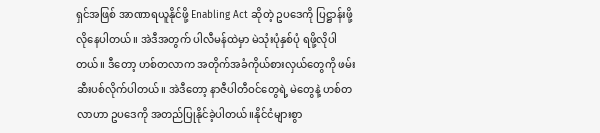ရှင်အဖြစ် အာဏာရယူနိုင်ဖို့ Enabling Act ဆိုတဲ့ ဥပဒေကို ပြဋ္ဌာန်းဖို့ လိုနေပါတယ်။ အဲဒီအတွက် ပါလီမန်ထဲမှာ မဲသုံးပုံနှစ်ပုံ ရဖို့လိုပါတယ်။ ဒီတော့ ဟစ်တလာက အတိုက်အခံကိုယ်စားလှယ်တွေကို ဖမ်းဆီးပစ်လိုက်ပါတယ်။ အဲဒီတော့ နာဇီပါတီဝင်တွေရဲ့ မဲတွေနဲ့ ဟစ်တလာဟာ ဥပဒေကို အတည်ပြုနိုင်ခဲ့ပါတယ်။နိုင်ငံများစွာ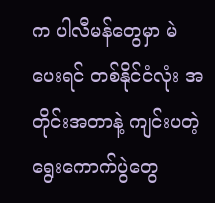က ပါလီမန်တွေမှာ မဲပေးရင် တစ်နိုင်ငံလုံး အတိုင်းအတာနဲ့ ကျင်းပတဲ့ ရွေးကောက်ပွဲတွေ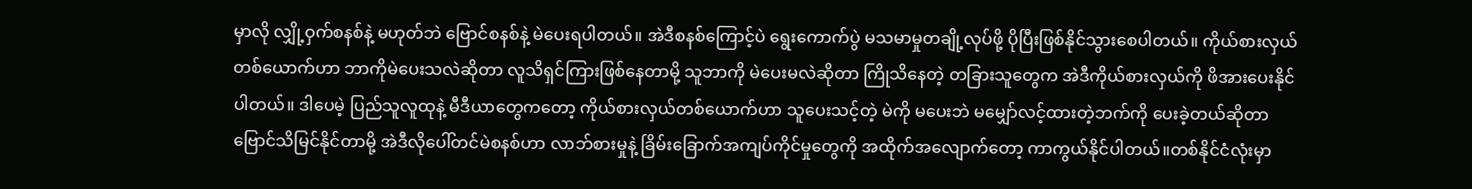မှာလို လျှို့ဝှက်စနစ်နဲ့ မဟုတ်ဘဲ ဗြောင်စနစ်နဲ့ မဲပေးရပါတယ်။ အဲဒီစနစ်ကြောင့်ပဲ ရွေးကောက်ပွဲ မသမာမှုတချို့လုပ်ဖို့ ပိုပြီးဖြစ်နိုင်သွားစေပါတယ်။ ကိုယ်စားလှယ်တစ်ယောက်ဟာ ဘာကိုမဲပေးသလဲဆိုတာ လူသိရှင်ကြားဖြစ်နေတာမို့ သူဘာကို မဲပေးမလဲဆိုတာ ကြိုသိနေတဲ့ တခြားသူတွေက အဲဒီကိုယ်စားလှယ်ကို ဖိအားပေးနိုင်ပါတယ်။ ဒါပေမဲ့ ပြည်သူလူထုနဲ့ မီဒီယာတွေကတော့ ကိုယ်စားလှယ်တစ်ယောက်ဟာ သူပေးသင့်တဲ့ မဲကို မပေးဘဲ မမျှော်လင့်ထားတဲ့ဘက်ကို ပေးခဲ့တယ်ဆိုတာ ဗြောင်သိမြင်နိုင်တာမို့ အဲဒီလိုပေါ်တင်မဲစနစ်ဟာ လာဘ်စားမှုနဲ့ ခြိမ်းခြောက်အကျပ်ကိုင်မှုတွေကို အထိုက်အလျောက်တော့ ကာကွယ်နိုင်ပါတယ်။တစ်နိုင်ငံလုံးမှာ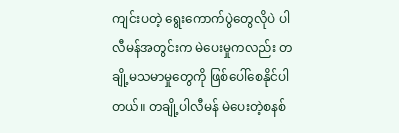ကျင်းပတဲ့ ရွေးကောက်ပွဲတွေလိုပဲ ပါလီမန်အတွင်းက မဲပေးမှုကလည်း တချို့မသမာမှုတွေကို ဖြစ်ပေါ်စေနိုင်ပါတယ်။ တချို့ပါလီမန် မဲပေးတဲ့စနစ်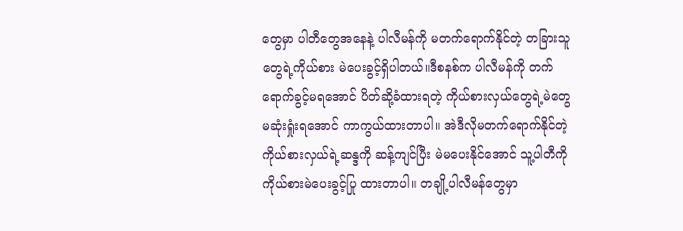တွေမှာ ပါတီတွေအနေနဲ့ ပါလီမန်ကို မတက်ရောက်နိုင်တဲ့ တခြားသူတွေရဲ့ကိုယ်စား မဲပေးခွင့်ရှိပါတယ်။ဒီစနစ်က ပါလီမန်ကို တက်ရောက်ခွင့်မရအောင် ပိတ်ဆို့ခံထားရတဲ့ ကိုယ်စားလှယ်တွေရဲ့မဲတွေ မဆုံးရှုံးရအောင် ကာကွယ်ထားတာပါ။ အဲဒီလိုမတက်ရောက်နိုင်တဲ့ ကိုယ်စားလှယ်ရဲ့ဆန္ဒကို ဆန့်ကျင်ပြီး မဲမပေးနိုင်အောင် သူ့ပါတီကို ကိုယ်စားမဲပေးခွင့်ပြု ထားတာပါ။ တချို့ပါလီမန်တွေမှာ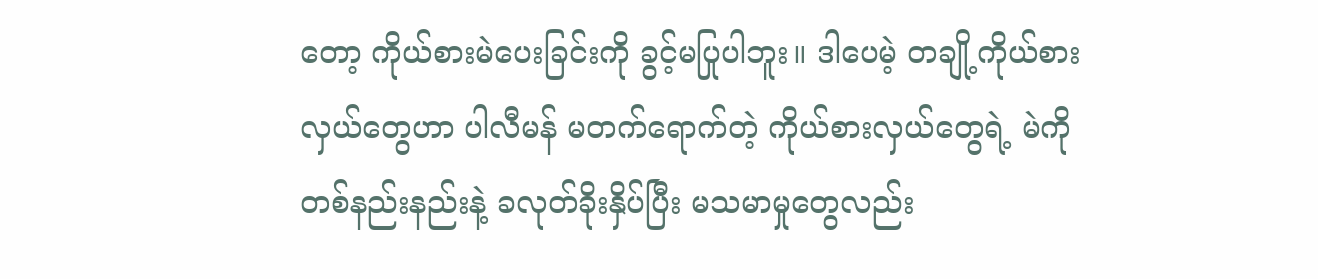တော့ ကိုယ်စားမဲပေးခြင်းကို ခွင့်မပြုပါဘူး။ ဒါပေမဲ့ တချို့ကိုယ်စားလှယ်တွေဟာ ပါလီမန် မတက်ရောက်တဲ့ ကိုယ်စားလှယ်တွေရဲ့ မဲကို တစ်နည်းနည်းနဲ့ ခလုတ်ခိုးနှိပ်ပြီး မသမာမှုတွေလည်း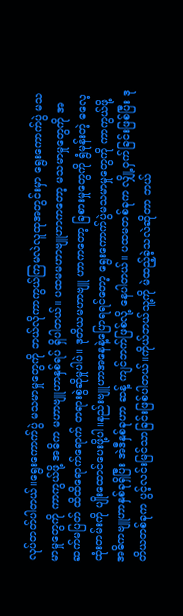လုပ်တတ်ပါတယ်။ရွေးကောက်ပွဲ မသမာမှုတွေကို ဘယ်လိုကာကွယ်ကြမလဲလူထုအတွင်းမှာ ရွေးကောက်ပွဲ မသမာမှုတွေကို ကာကွယ်ဖို့ အဓိက မဟာဗျူဟာနှစ်ရပ် ရှိပါတယ်။ ပထမမဟာဗျူဟာကတော့ မသမာမှုတွေကို အဆက်မပြတ် ထိထိရောက်ရောက် တရားစွဲဆိုမှုပါပဲ။ ဒုတိယမဟာဗျူ ဟာကတော့ ခြစားမှုတွေကို ရွံမုန်းတဲ့ ဓလေ့ထုံးတမ်းကို ပျိုးထောင်ပေးဖို့ပါ။နည်းဗျူဟာအနေနဲ့ပြောရရင်တော့ ရွေးကောက်ပွဲမသမာမှုတွေကို ကာကွယ်ဖို့ အဓိကဗျူဟာနှစ်ခုရှိပြီး အဲဒီနှစ်ခုဟာ ဆန့် ကျင်ဘက်ဖြစ်လို့ နေပါတယ်။ ပထမတစ်ခုက လျှို့ဝှက်ခြင်းဖြစ်ပြီး ဒုတိယတစ်ခုက ပွင့်လင်းမြင်သာခြင်းဖြစ်ပါတယ်။ကိုယ်ဘယ်သူ့ကို မဲထည့်ခဲ့သလဲဆိုတာ ဘယ်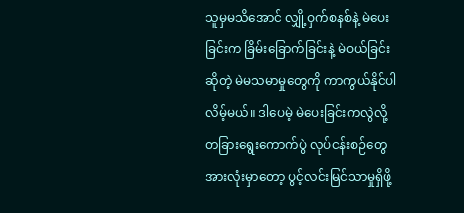သူမှမသိအောင် လျှို့ဝှက်စနစ်နဲ့ မဲပေးခြင်းက ခြိမ်းခြောက်ခြင်းနဲ့ မဲဝယ်ခြင်းဆိုတဲ့ မဲမသမာမှုတွေကို ကာကွယ်နိုင်ပါလိမ့်မယ်။ ဒါပေမဲ့ မဲပေးခြင်းကလွဲလို့ တခြားရွေးကောက်ပွဲ လုပ်ငန်းစဉ်တွေအားလုံးမှာတော့ ပွင့်လင်းမြင်သာမှုရှိဖို့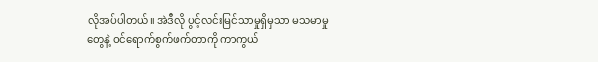လိုအပ်ပါတယ်။ အဲဒီလို ပွင့်လင်းမြင်သာမှုရှိမှသာ မသမာမှုတွေနဲ့ ဝင်ရောက်စွက်ဖက်တာကို ကာကွယ်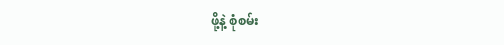ဖို့နဲ့ စုံစမ်း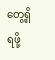တွေ့ရှိရဖို့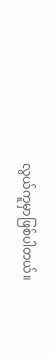လွယ်ကူမှာဖြစ်ပါတယ်။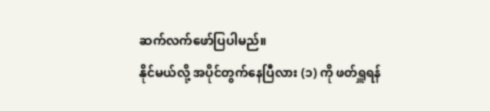ဆက်လက်ဖော်ပြပါမည်။
နိုင်မယ်လို့ အပိုင်တွက်နေပြီလား (၁) ကို ဖတ်ရှူရန်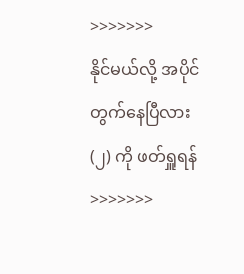>>>>>>>
နိုင်မယ်လို့ အပိုင်တွက်နေပြီလား (၂) ကို ဖတ်ရှူရန် >>>>>>>